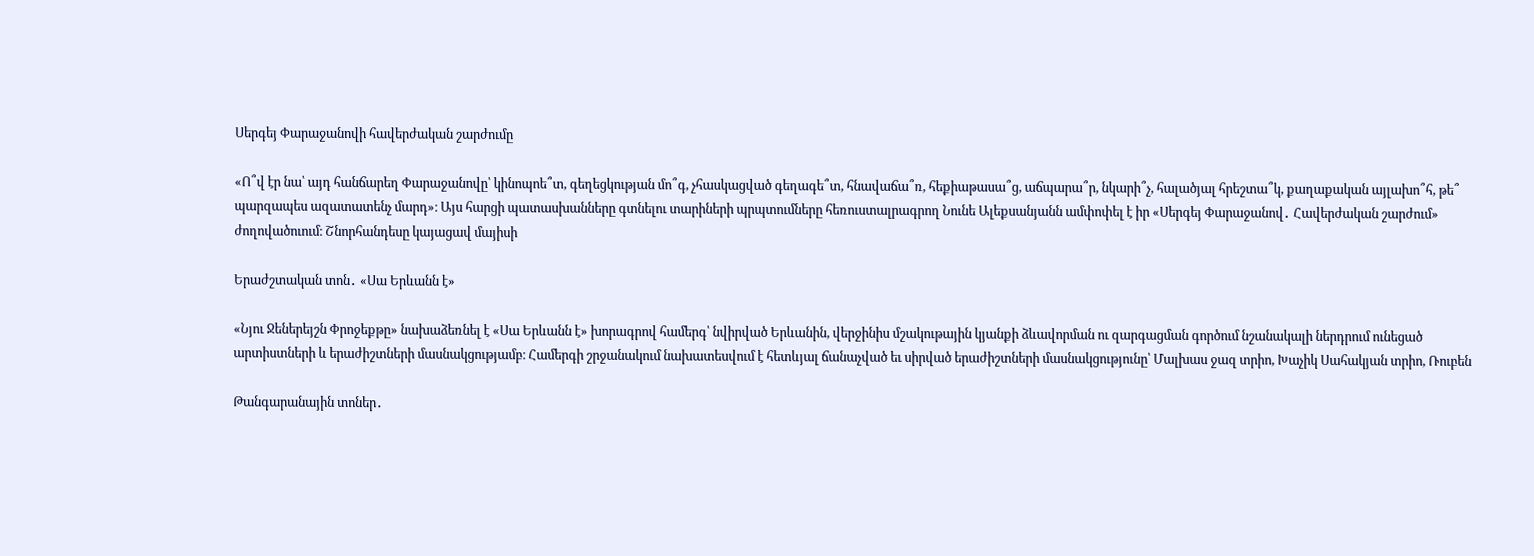Սերգեյ Փարաջանովի հավերժական շարժումը

«Ո՞վ էր նա՝ այդ հանճարեղ Փարաջանովը՝ կինոպոե՞տ, գեղեցկության մո՞գ, չհասկացված գեղագե՞տ, հնավաճա՞ռ, հեքիաթասա՞ց, աճպարա՞ր, նկարի՞չ, հալածյալ հրեշտա՞կ, քաղաքական այլախո՞հ, թե՞ պարզապես ազատատենչ մարդ»։ Այս հարցի պատասխանները գտնելու տարիների պրպտումները հեռուստալրագրող Նունե Ալեքսանյանն ամփոփել է իր «Սերգեյ Փարաջանով․ Հավերժական շարժում» ժողովածուում։ Շնորհանդեսը կայացավ մայիսի

Երաժշտական տոն․ «Սա Երևանն է»

«Նյու Ջեներեյշն Փրոջեքթը» նախաձեռնել է «Սա Երևանն է» խորագրով համերգ՝ նվիրված Երևանին, վերջինիս մշակութային կյանքի ձևավորման ու զարգացման գործում նշանակալի ներդրում ունեցած արտիստների և երաժիշտների մասնակցությամբ։ Համերգի շրջանակում նախատեսվում է հետևյալ ճանաչված եւ սիրված երաժիշտների մասնակցությունը՝ Մալխաս ջազ տրիո, Խաչիկ Սահակյան տրիո, Ռուբեն

Թանգարանային տոներ․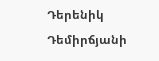Դերենիկ Դեմիրճյանի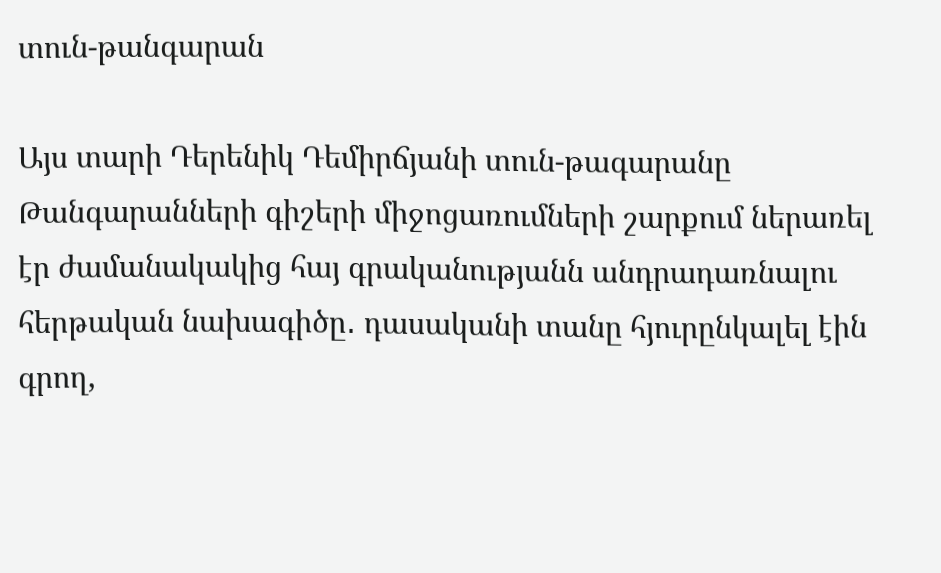տուն-թանգարան

Այս տարի Դերենիկ Դեմիրճյանի տուն-թագարանը Թանգարանների գիշերի միջոցառումների շարքում ներառել էր ժամանակակից հայ գրականությանն անդրադառնալու հերթական նախագիծը․ դասականի տանը հյուրընկալել էին գրող,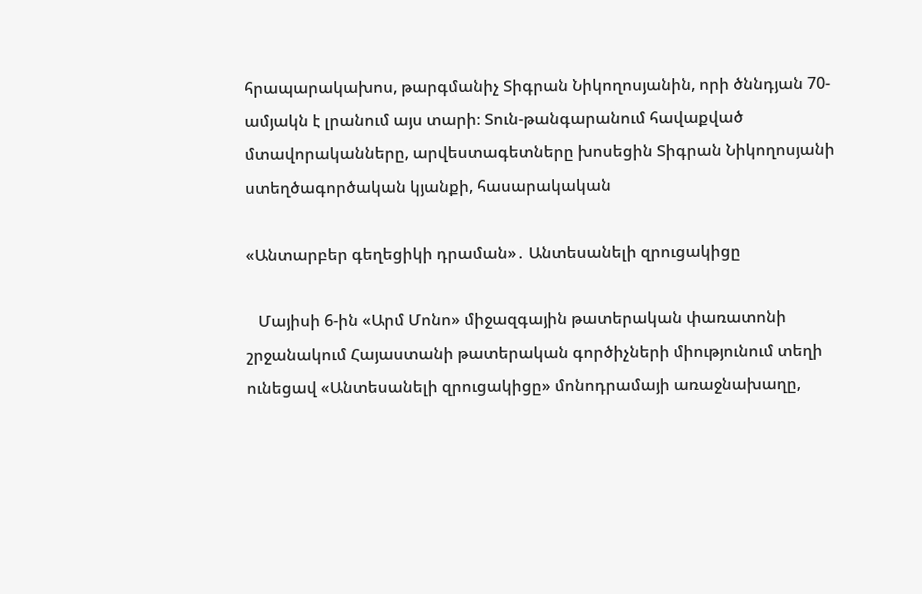հրապարակախոս, թարգմանիչ Տիգրան Նիկողոսյանին, որի ծննդյան 70-ամյակն է լրանում այս տարի։ Տուն-թանգարանում հավաքված մտավորականները, արվեստագետները խոսեցին Տիգրան Նիկողոսյանի ստեղծագործական կյանքի, հասարակական

«Անտարբեր գեղեցիկի դրաման»․ Անտեսանելի զրուցակիցը

   Մայիսի 6-ին «Արմ Մոնո» միջազգային թատերական փառատոնի շրջանակում Հայաստանի թատերական գործիչների միությունում տեղի ունեցավ «Անտեսանելի զրուցակիցը» մոնոդրամայի առաջնախաղը,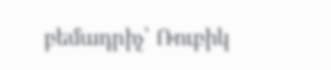բեմադրիչ՝ Ռուբիկ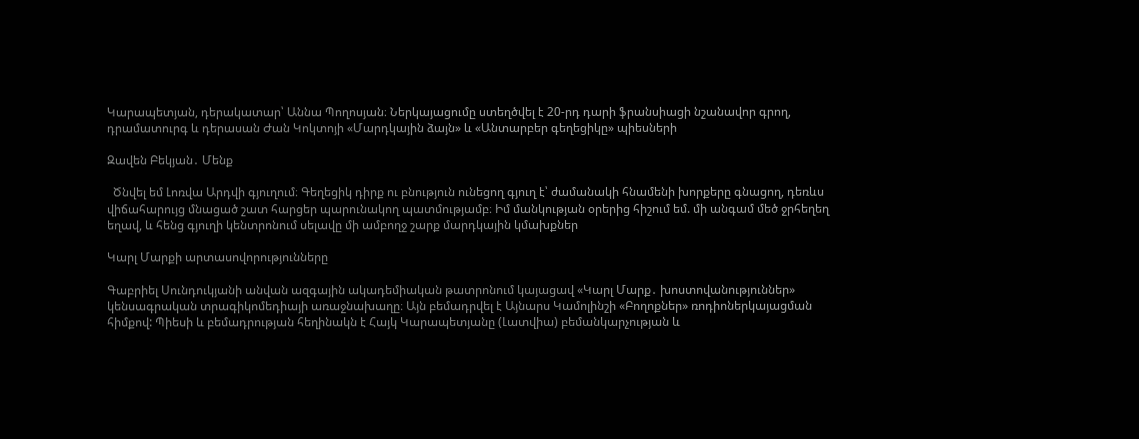Կարապետյան, դերակատար՝ Աննա Պողոսյան։ Ներկայացումը ստեղծվել է 20-րդ դարի ֆրանսիացի նշանավոր գրող, դրամատուրգ և դերասան Ժան Կոկտոյի «Մարդկային ձայն» և «Անտարբեր գեղեցիկը» պիեսների

Զավեն Բեկյան․ Մենք

  Ծնվել եմ Լոռվա Արդվի գյուղում։ Գեղեցիկ դիրք ու բնություն ունեցող գյուղ է՝ ժամանակի հնամենի խորքերը գնացող, դեռևս վիճահարույց մնացած շատ հարցեր պարունակող պատմությամբ։ Իմ մանկության օրերից հիշում եմ. մի անգամ մեծ ջրհեղեղ եղավ, և հենց գյուղի կենտրոնում սելավը մի ամբողջ շարք մարդկային կմախքներ

Կարլ Մարքի արտասովորությունները

Գաբրիել Սունդուկյանի անվան ազգային ակադեմիական թատրոնում կայացավ «Կարլ Մարք․ խոստովանություններ» կենսագրական տրագիկոմեդիայի առաջնախաղը։ Այն բեմադրվել է Այնարս Կամոլինշի «Բողոքներ» ռոդիոներկայացման հիմքով: Պիեսի և բեմադրության հեղինակն է Հայկ Կարապետյանը (Լատվիա) բեմանկարչության և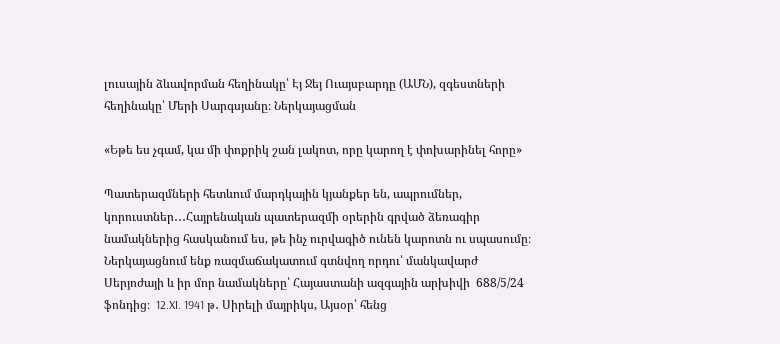լուսային ձևավորման հեղինակը՝ Էյ Ջեյ Ուայսբարդը (ԱՄՆ), զգեստների հեղինակը՝ Մերի Սարգսյանը։ Ներկայացման

«Եթե ես չգամ, կա մի փոքրիկ շան լակոտ, որը կարող է փոխարինել հորը»

Պատերազմների հետևում մարդկային կյանքեր են, ապրումներ, կորուստներ․․․Հայրենական պատերազմի օրերին գրված ձեռագիր նամակներից հասկանում ես, թե ինչ ուրվագիծ ունեն կարոտն ու սպասումը։  Ներկայացնում ենք ռազմաճակատում գտնվող որդու՝ մանկավարժ Սերյոժայի և իր մոր նամակները՝ Հայաստանի ազգային արխիվի  688/5/24 ֆոնդից։  12.XI. 1941 թ․ Սիրելի մայրիկս, Այսօր՝ հենց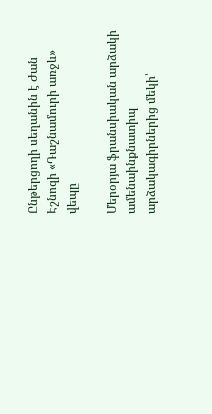Ընթերցողի սեղանին է Ժան Էշնոզի «Դաշնամուրի առջև» վեպը

Մերօրյա ֆրանսիական արձակի ամենաինքնատիպ արձակագիրներից մեկի՝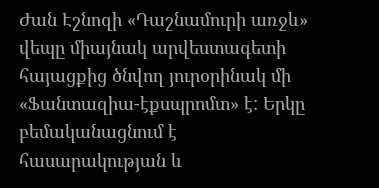Ժան Էշնոզի «Դաշնամուրի առջև» վեպը միայնակ արվեստագետի հայացքից ծնվող յուրօրինակ մի «Ֆանտազիա-էքսպրոմտ» է: Երկը բեմականացնում է հասարակության և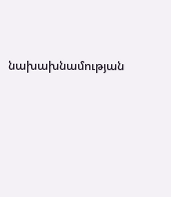նախախնամության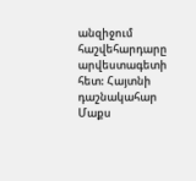անզիջում հաշվեհարդարը արվեստագետի հետ: Հայտնի դաշնակահար Մաքս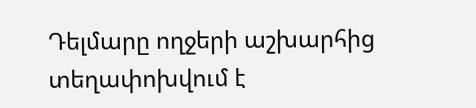Դելմարը ողջերի աշխարհից տեղափոխվում է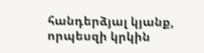հանդերձյալ կյանք, որպեսզի կրկին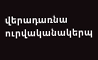վերադառնա ուրվականակերպ